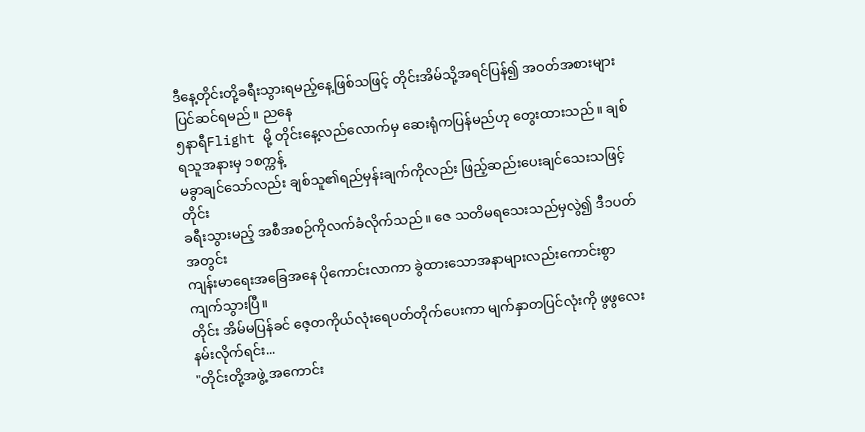ဒီနေ့တိုင်းတို့ခရီးသွားရမည့်နေ့ဖြစ်သဖြင့် တိုင်းအိမ်သို့အရင်ပြန်၍ အဝတ်အစားများပြင်ဆင်ရမည်။ ညနေ
၅နာရီFlight မို့ တိုင်းနေ့လည်လောက်မှ ဆေးရုံကပြန်မည်ဟု တွေးထားသည်။ ချစ်ရသူအနားမှ ၁စက္ကန့်
မခွာချင်သော်လည်း ချစ်သူ၏ရည်မှန်းချက်ကိုလည်း ဖြည့်ဆည်းပေးချင်သေးသဖြင့် တိုင်း
ခရီးသွားမည့် အစီအစဉ်ကိုလက်ခံလိုက်သည်။ ဇေ သတိမရသေးသည်မှလွဲ၍ ဒီ၁ပတ်အတွင်း
ကျန်းမာရေးအခြေအနေ ပိုကောင်းလာကာ ခွဲထားသောအနာများလည်းကောင်းစွာကျက်သွားပြီ။
တိုင်း အိမ်မပြန်ခင် ဇေ့တကိုယ်လုံးရေပတ်တိုက်ပေးကာ မျက်နှာတပြင်လုံးကို ဖွဖွလေးနမ်းလိုက်ရင်း...
"တိုင်းတို့အဖွဲ့ အကောင်း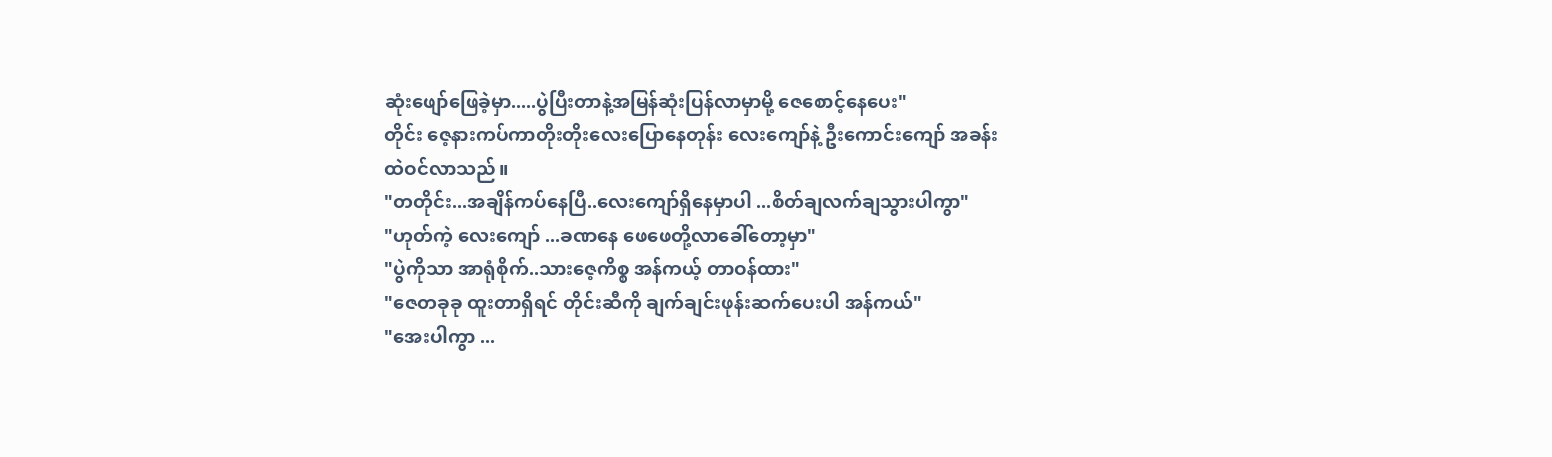ဆုံးဖျော်ဖြေခဲ့မှာ.....ပွဲပြီးတာနဲ့အမြန်ဆုံးပြန်လာမှာမို့ ဇေစောင့်နေပေး"
တိုင်း ဇေ့နားကပ်ကာတိုးတိုးလေးပြောနေတုန်း လေးကျော်နဲ့ ဦးကောင်းကျော် အခန်းထဲဝင်လာသည်။
"တတိုင်း...အချိန်ကပ်နေပြီ..လေးကျော်ရှိနေမှာပါ ...စိတ်ချလက်ချသွားပါကွာ"
"ဟုတ်ကဲ့ လေးကျော် ...ခဏနေ ဖေဖေတို့လာခေါ်တော့မှာ"
"ပွဲကိုသာ အာရုံစိုက်..သားဇေ့ကိစ္စ အန်ကယ့် တာဝန်ထား"
"ဇေတခုခု ထူးတာရှိရင် တိုင်းဆီကို ချက်ချင်းဖုန်းဆက်ပေးပါ အန်ကယ်"
"အေးပါကွာ ...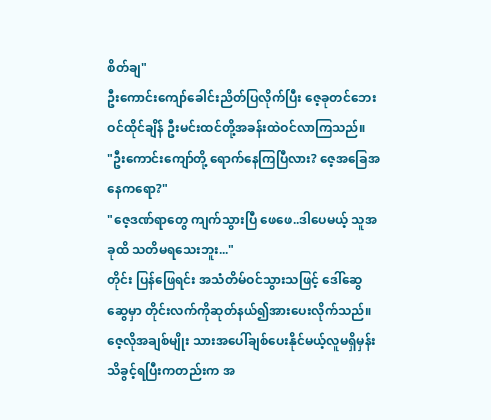စိတ်ချ"
ဦးကောင်းကျော်ခေါင်းညိတ်ပြလိုက်ပြီး ဇေ့ခုတင်ဘေးဝင်ထိုင်ချိန် ဦးမင်းထင်တို့အခန်းထဲဝင်လာကြသည်။
"ဦးကောင်းကျော်တို့ ရောက်နေကြပြီလား? ဇေ့အခြေအနေကရော?"
"ဇေ့ဒဏ်ရာတွေ ကျက်သွားပြီ ဖေဖေ..ဒါပေမယ့် သူအခုထိ သတိမရသေးဘူး..."
တိုင်း ပြန်ဖြေရင်း အသံတိမ်ဝင်သွားသဖြင့် ဒေါ်ဆွေဆွေမှာ တိုင်းလက်ကိုဆုတ်နယ်၍အားပေးလိုက်သည်။
ဇေ့လိုအချစ်မျိုး သားအပေါ်ချစ်ပေးနိုင်မယ့်လူမရှိမှန်း သိခွင့်ရပြီးကတည်းက အ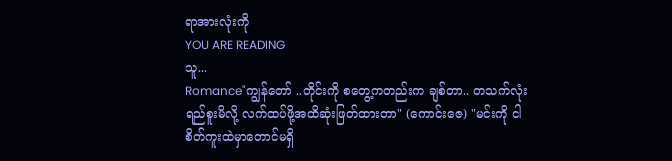ရာအားလုံးကို
YOU ARE READING
သူ...
Romance"ကျွန်တော် ..တိုင်းကို စတွေ့ကတည်းက ချစ်တာ.. တသက်လုံးရည်စူးမိလို့ လက်ထပ်ဖို့အထိဆုံးဖြတ်ထားတာ" (ကောင်းဇေ) "မင်းကို ငါစိတ်ကူးထဲမှာတောင်မရှိ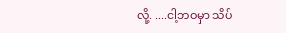လို့. ....ငါ့ဘဝမှာ သိပ်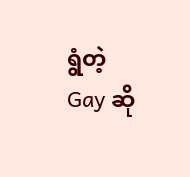ရွံတဲ့ Gay ဆို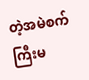တဲ့အမဲစက်ကြီးမ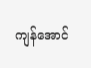ကျန်အောင်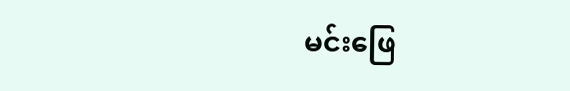မင်းဖြေ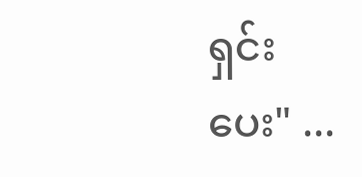ရှင်းပေး" ...